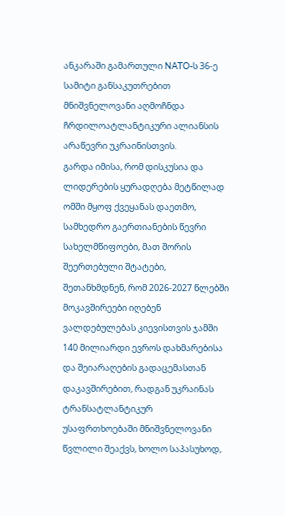ანკარაში გამართული NATO-ს 36-ე სამიტი განსაკუთრებით მნიშვნელოვანი აღმოჩნდა ჩრდილოატლანტიკური ალიანსის არაწევრი უკრაინისთვის.
გარდა იმისა, რომ დისკუსია და ლიდერების ყურადღება მეტწილად ომში მყოფ ქვეყანას დაეთმო, სამხედრო გაერთიანების წევრი სახელმწიფოები, მათ შორის შეერთებული შტატები, შეთანხმდნენ, რომ 2026-2027 წლებში მოკავშირეები იღებენ ვალდებულებას კიევისთვის ჯამში 140 მილიარდი ევროს დახმარებისა და შეიარაღების გადაცემასთან დაკავშირებით, რადგან უკრაინას ტრანსატლანტიკურ უსაფრთხოებაში მნიშვნელოვანი წვლილი შეაქვს, ხოლო საპასუხოდ,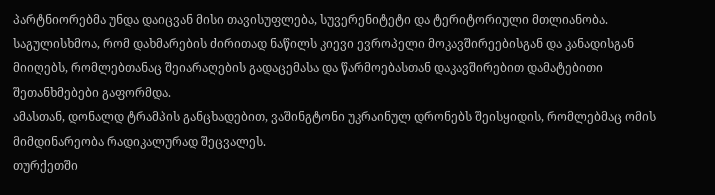პარტნიორებმა უნდა დაიცვან მისი თავისუფლება, სუვერენიტეტი და ტერიტორიული მთლიანობა.
საგულისხმოა, რომ დახმარების ძირითად ნაწილს კიევი ევროპელი მოკავშირეებისგან და კანადისგან მიიღებს, რომლებთანაც შეიარაღების გადაცემასა და წარმოებასთან დაკავშირებით დამატებითი შეთანხმებები გაფორმდა.
ამასთან, დონალდ ტრამპის განცხადებით, ვაშინგტონი უკრაინულ დრონებს შეისყიდის, რომლებმაც ომის მიმდინარეობა რადიკალურად შეცვალეს.
თურქეთში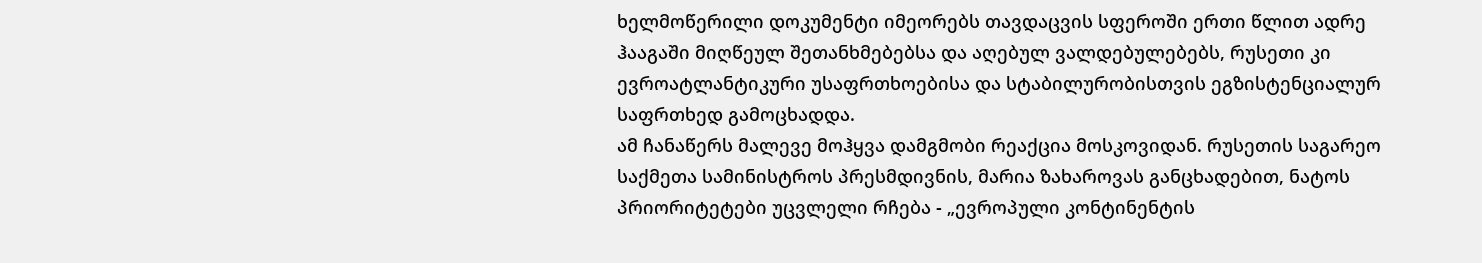ხელმოწერილი დოკუმენტი იმეორებს თავდაცვის სფეროში ერთი წლით ადრე ჰააგაში მიღწეულ შეთანხმებებსა და აღებულ ვალდებულებებს, რუსეთი კი ევროატლანტიკური უსაფრთხოებისა და სტაბილურობისთვის ეგზისტენციალურ საფრთხედ გამოცხადდა.
ამ ჩანაწერს მალევე მოჰყვა დამგმობი რეაქცია მოსკოვიდან. რუსეთის საგარეო საქმეთა სამინისტროს პრესმდივნის, მარია ზახაროვას განცხადებით, ნატოს პრიორიტეტები უცვლელი რჩება - „ევროპული კონტინენტის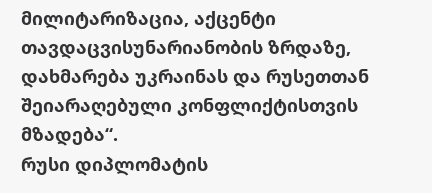მილიტარიზაცია, აქცენტი თავდაცვისუნარიანობის ზრდაზე, დახმარება უკრაინას და რუსეთთან შეიარაღებული კონფლიქტისთვის მზადება“.
რუსი დიპლომატის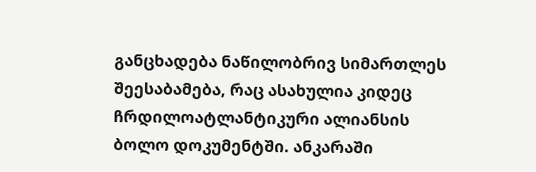განცხადება ნაწილობრივ სიმართლეს შეესაბამება, რაც ასახულია კიდეც ჩრდილოატლანტიკური ალიანსის ბოლო დოკუმენტში. ანკარაში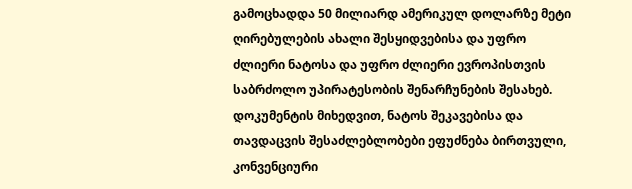გამოცხადდა 50 მილიარდ ამერიკულ დოლარზე მეტი ღირებულების ახალი შესყიდვებისა და უფრო ძლიერი ნატოსა და უფრო ძლიერი ევროპისთვის საბრძოლო უპირატესობის შენარჩუნების შესახებ.
დოკუმენტის მიხედვით, ნატოს შეკავებისა და თავდაცვის შესაძლებლობები ეფუძნება ბირთვული, კონვენციური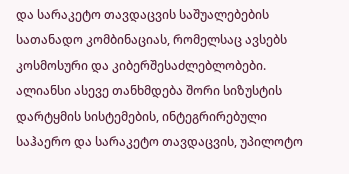და სარაკეტო თავდაცვის საშუალებების სათანადო კომბინაციას, რომელსაც ავსებს კოსმოსური და კიბერშესაძლებლობები.
ალიანსი ასევე თანხმდება შორი სიზუსტის დარტყმის სისტემების, ინტეგრირებული საჰაერო და სარაკეტო თავდაცვის, უპილოტო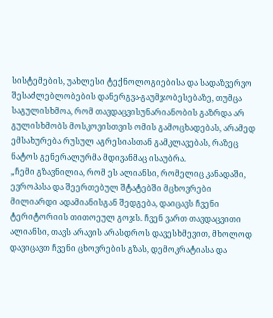სისტემების, უახლესი ტექნოლოგიებისა და სადაზვერვო შესაძლებლობების დანერგვა-გაუმჯობესებაზე, თუმცა საგულისხმოა, რომ თავდაცვისუნარიანობის გაზრდა არ გულისხმობს მოსკოვისთვის ომის გამოცხადებას, არამედ ემსახურება რუსულ აგრესიასთან გამკლავებას, რაზეც ნატოს გენერალურმა მდივანმაც ისაუბრა.
„ჩემი გზავნილია, რომ ეს ალიანსი, რომელიც კანადაში, ევროპასა და შეერთებულ შტატებში მცხოვრები მილიარდი ადამიანისგან შედგება, დაიცავს ჩვენი ტერიტორიის თითოეულ გოჯს. ჩვენ ვართ თავდაცვითი ალიანსი, თავს არავის არასდროს დავესხმევით, მხოლოდ დავიცავთ ჩვენი ცხოვრების გზას, დემოკრატიასა და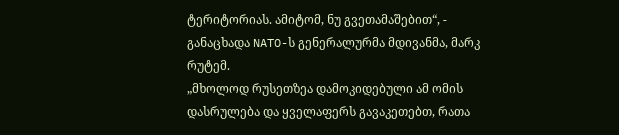ტერიტორიას. ამიტომ, ნუ გვეთამაშებით“, - განაცხადა NATO-ს გენერალურმა მდივანმა, მარკ რუტემ.
„მხოლოდ რუსეთზეა დამოკიდებული ამ ომის დასრულება და ყველაფერს გავაკეთებთ, რათა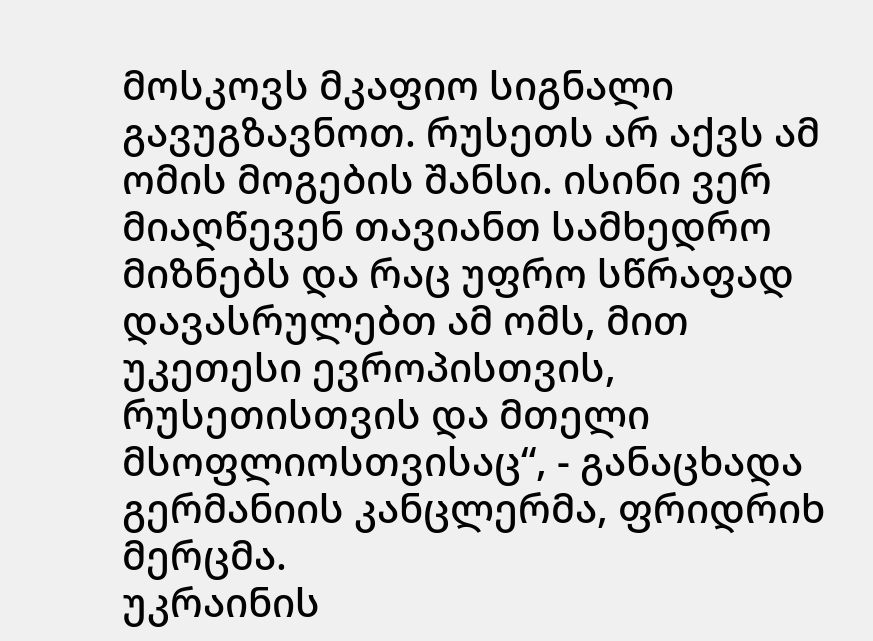მოსკოვს მკაფიო სიგნალი გავუგზავნოთ. რუსეთს არ აქვს ამ ომის მოგების შანსი. ისინი ვერ მიაღწევენ თავიანთ სამხედრო მიზნებს და რაც უფრო სწრაფად დავასრულებთ ამ ომს, მით უკეთესი ევროპისთვის, რუსეთისთვის და მთელი მსოფლიოსთვისაც“, - განაცხადა გერმანიის კანცლერმა, ფრიდრიხ მერცმა.
უკრაინის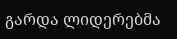გარდა ლიდერებმა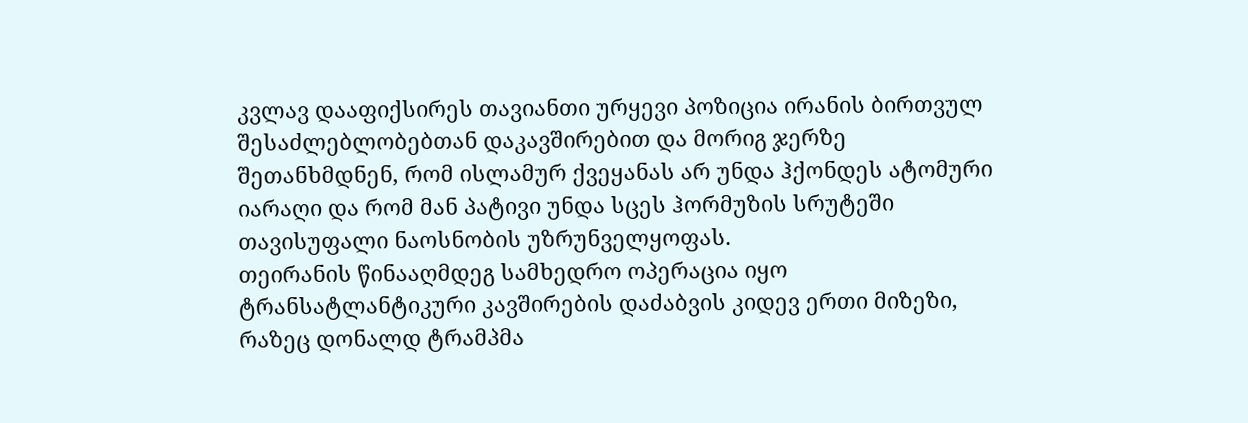კვლავ დააფიქსირეს თავიანთი ურყევი პოზიცია ირანის ბირთვულ შესაძლებლობებთან დაკავშირებით და მორიგ ჯერზე შეთანხმდნენ, რომ ისლამურ ქვეყანას არ უნდა ჰქონდეს ატომური იარაღი და რომ მან პატივი უნდა სცეს ჰორმუზის სრუტეში თავისუფალი ნაოსნობის უზრუნველყოფას.
თეირანის წინააღმდეგ სამხედრო ოპერაცია იყო ტრანსატლანტიკური კავშირების დაძაბვის კიდევ ერთი მიზეზი, რაზეც დონალდ ტრამპმა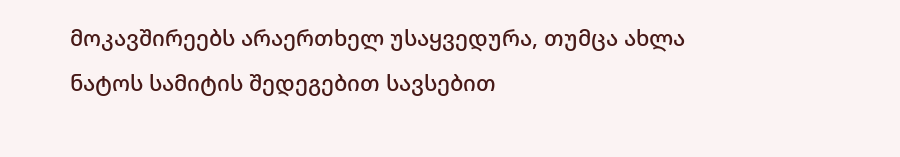მოკავშირეებს არაერთხელ უსაყვედურა, თუმცა ახლა ნატოს სამიტის შედეგებით სავსებით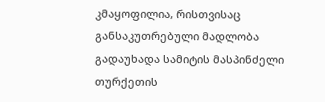კმაყოფილია, რისთვისაც განსაკუთრებული მადლობა გადაუხადა სამიტის მასპინძელი თურქეთის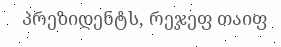პრეზიდენტს, რეჯეფ თაიფ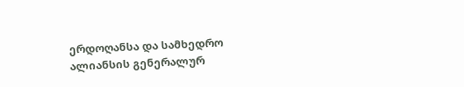ერდოღანსა და სამხედრო ალიანსის გენერალურ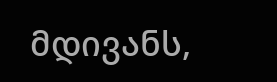მდივანს,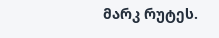მარკ რუტეს.